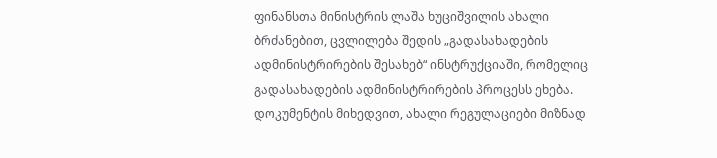ფინანსთა მინისტრის ლაშა ხუციშვილის ახალი ბრძანებით, ცვლილება შედის „გადასახადების ადმინისტრირების შესახებ“ ინსტრუქციაში, რომელიც გადასახადების ადმინისტრირების პროცესს ეხება.
დოკუმენტის მიხედვით, ახალი რეგულაციები მიზნად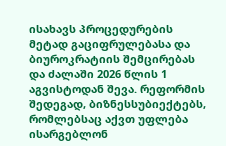ისახავს პროცედურების მეტად გაციფრულებასა და ბიუროკრატიის შემცირებას და ძალაში 2026 წლის 1 აგვისტოდან შევა. რეფორმის შედეგად, ბიზნესსუბიექტებს, რომლებსაც აქვთ უფლება ისარგებლონ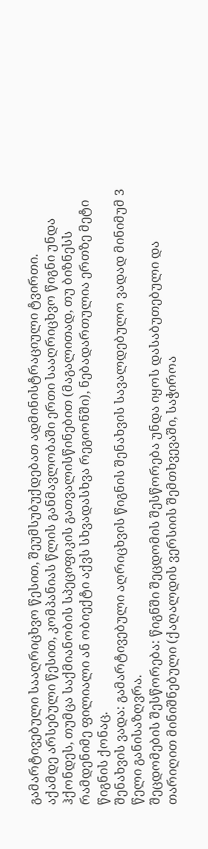გამარტივებული სააღრიცხვო წესით, შეუმსუბუქდებათ ადმინისტრაციული ტვირთი.
აქამდე არსებული წესით, კომპანიას წლის განმავლობაში ერთი სააღრიცხვო წიგნი უნდა ჰქონდეს, თუმცა საქმიანობის სპეციფიკის გათვალისწინებით (მაგალითად, თუ ბიზნესს რამდენიმე ფილიალი ან ობიექტი აქვს სხვადასხვა რეგიონში), ნებადართულია ერთზე მეტი წიგნის ქონაც.
შენახვის ვადა: გამარტივებული აღრიცხვის წიგნის შენახვის სავალდებულო ვადად მინიმუმ 3 წელი განისაზღვრა.
შეცდომების შესწორება: წიგნში შეცდომის შესწორება უნდა იყოს დასაბუთებული და თარიღით მინიშნებული (ქაღალდის ვერსიის შემთხვევაში, საჭიროა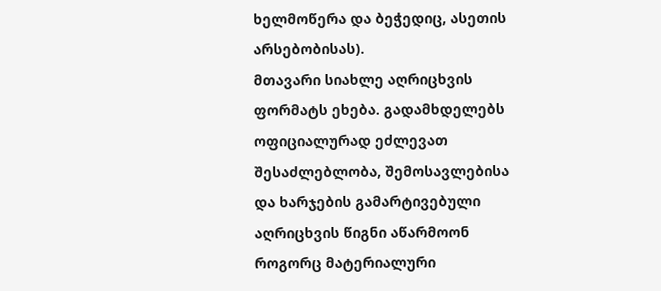ხელმოწერა და ბეჭედიც, ასეთის არსებობისას).
მთავარი სიახლე აღრიცხვის ფორმატს ეხება. გადამხდელებს ოფიციალურად ეძლევათ შესაძლებლობა, შემოსავლებისა და ხარჯების გამარტივებული აღრიცხვის წიგნი აწარმოონ როგორც მატერიალური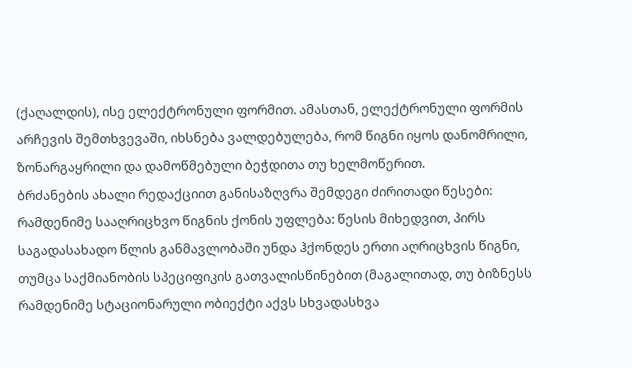(ქაღალდის), ისე ელექტრონული ფორმით. ამასთან, ელექტრონული ფორმის არჩევის შემთხვევაში, იხსნება ვალდებულება, რომ წიგნი იყოს დანომრილი, ზონარგაყრილი და დამოწმებული ბეჭდითა თუ ხელმოწერით.
ბრძანების ახალი რედაქციით განისაზღვრა შემდეგი ძირითადი წესები:
რამდენიმე სააღრიცხვო წიგნის ქონის უფლება: წესის მიხედვით, პირს საგადასახადო წლის განმავლობაში უნდა ჰქონდეს ერთი აღრიცხვის წიგნი, თუმცა საქმიანობის სპეციფიკის გათვალისწინებით (მაგალითად, თუ ბიზნესს რამდენიმე სტაციონარული ობიექტი აქვს სხვადასხვა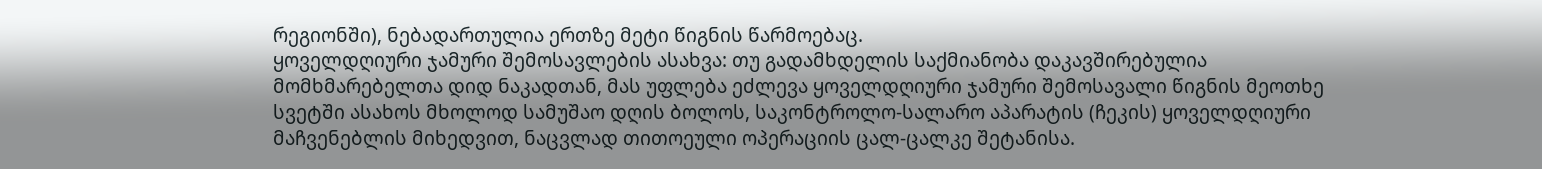რეგიონში), ნებადართულია ერთზე მეტი წიგნის წარმოებაც.
ყოველდღიური ჯამური შემოსავლების ასახვა: თუ გადამხდელის საქმიანობა დაკავშირებულია მომხმარებელთა დიდ ნაკადთან, მას უფლება ეძლევა ყოველდღიური ჯამური შემოსავალი წიგნის მეოთხე სვეტში ასახოს მხოლოდ სამუშაო დღის ბოლოს, საკონტროლო-სალარო აპარატის (ჩეკის) ყოველდღიური მაჩვენებლის მიხედვით, ნაცვლად თითოეული ოპერაციის ცალ-ცალკე შეტანისა.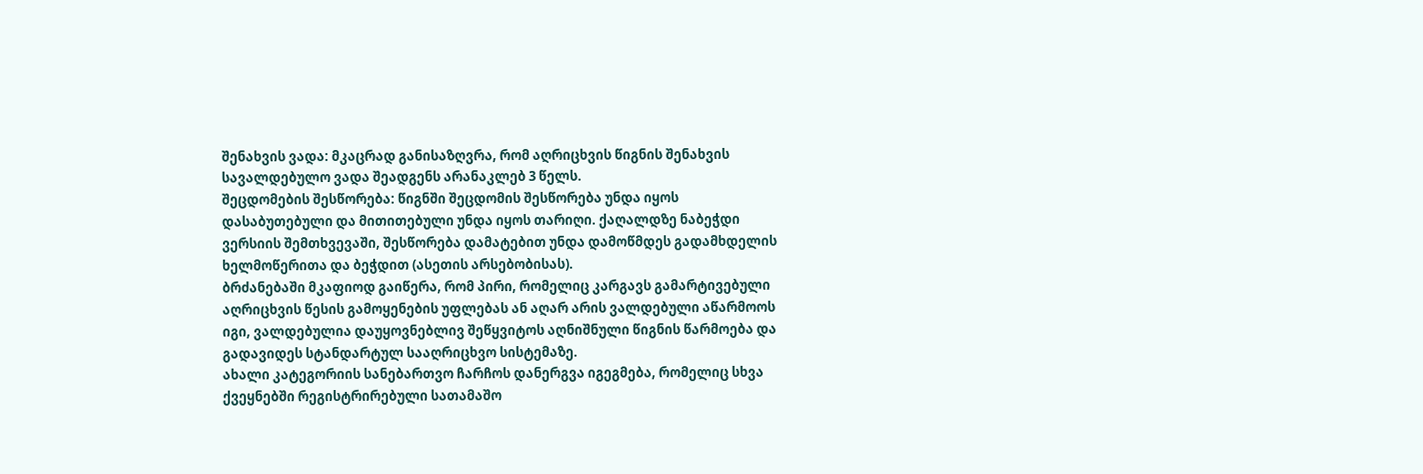შენახვის ვადა: მკაცრად განისაზღვრა, რომ აღრიცხვის წიგნის შენახვის სავალდებულო ვადა შეადგენს არანაკლებ 3 წელს.
შეცდომების შესწორება: წიგნში შეცდომის შესწორება უნდა იყოს დასაბუთებული და მითითებული უნდა იყოს თარიღი. ქაღალდზე ნაბეჭდი ვერსიის შემთხვევაში, შესწორება დამატებით უნდა დამოწმდეს გადამხდელის ხელმოწერითა და ბეჭდით (ასეთის არსებობისას).
ბრძანებაში მკაფიოდ გაიწერა, რომ პირი, რომელიც კარგავს გამარტივებული აღრიცხვის წესის გამოყენების უფლებას ან აღარ არის ვალდებული აწარმოოს იგი, ვალდებულია დაუყოვნებლივ შეწყვიტოს აღნიშნული წიგნის წარმოება და გადავიდეს სტანდარტულ სააღრიცხვო სისტემაზე.
ახალი კატეგორიის სანებართვო ჩარჩოს დანერგვა იგეგმება, რომელიც სხვა ქვეყნებში რეგისტრირებული სათამაშო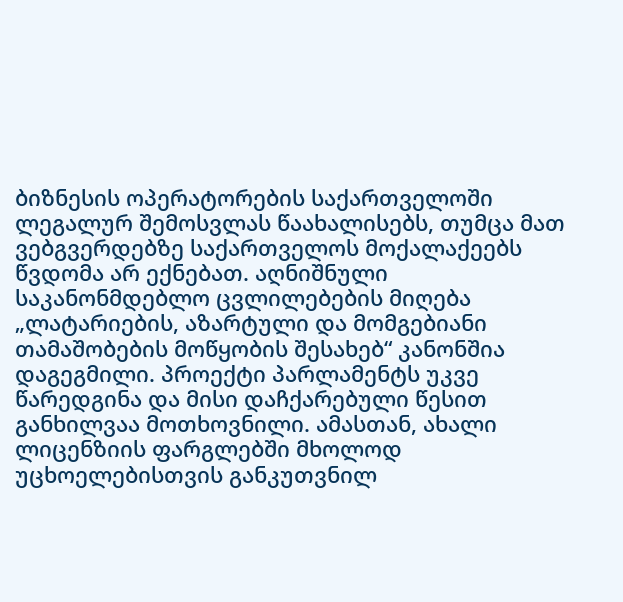ბიზნესის ოპერატორების საქართველოში ლეგალურ შემოსვლას წაახალისებს, თუმცა მათ ვებგვერდებზე საქართველოს მოქალაქეებს წვდომა არ ექნებათ. აღნიშნული საკანონმდებლო ცვლილებების მიღება „ლატარიების, აზარტული და მომგებიანი თამაშობების მოწყობის შესახებ“ კანონშია დაგეგმილი. პროექტი პარლამენტს უკვე წარედგინა და მისი დაჩქარებული წესით განხილვაა მოთხოვნილი. ამასთან, ახალი ლიცენზიის ფარგლებში მხოლოდ უცხოელებისთვის განკუთვნილ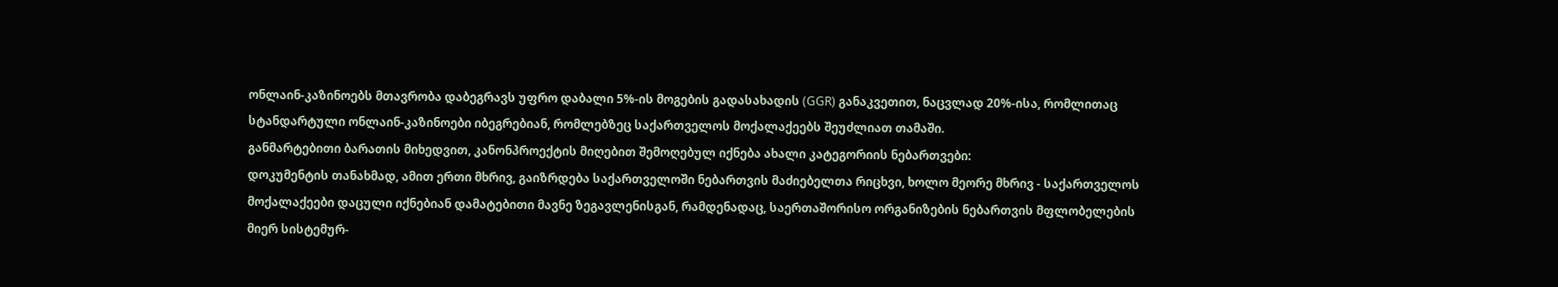ონლაინ-კაზინოებს მთავრობა დაბეგრავს უფრო დაბალი 5%-ის მოგების გადასახადის (GGR) განაკვეთით, ნაცვლად 20%-ისა, რომლითაც სტანდარტული ონლაინ-კაზინოები იბეგრებიან, რომლებზეც საქართველოს მოქალაქეებს შეუძლიათ თამაში.
განმარტებითი ბარათის მიხედვით, კანონპროექტის მიღებით შემოღებულ იქნება ახალი კატეგორიის ნებართვები:
დოკუმენტის თანახმად, ამით ერთი მხრივ, გაიზრდება საქართველოში ნებართვის მაძიებელთა რიცხვი, ხოლო მეორე მხრივ - საქართველოს მოქალაქეები დაცული იქნებიან დამატებითი მავნე ზეგავლენისგან, რამდენადაც, საერთაშორისო ორგანიზების ნებართვის მფლობელების მიერ სისტემურ-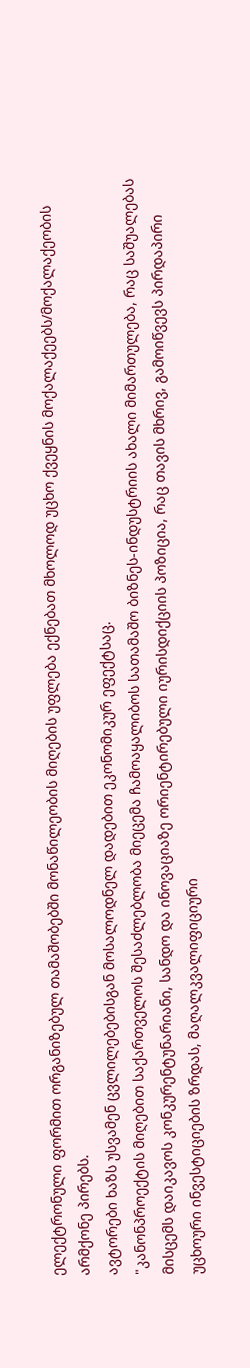ელექტრონული ფორმით ორგანიზებულ თამაშობებში მონაწილეობის მიღების უფლება ექნებათ მხოლოდ უცხო ქვეყნის მოქალაქეებს/მოქალაქეობის არმქონე პირებს.
ავტორები ხაზს უსვამენ ცვლილებებისგან მოსალოდნელ დადებით ეკონომიკურ ეფექტსაც.
"კანონპროექტის მიღებით საქართველოს შესაძლებლობა მიეცემა ჩამოაყალიბოს სათამაშო ბიზნეს-ინდუსტრიის ახალი მიმართულება, რაც საშუალებას მისცემს დაიკავოს კონკურენტუნარიანი, სანდო და ინოვაციაზე ორიენტირებული იურისდიქციის პოზიცია, რაც თავის მხრივ, გამოიწვევს პირდაპირი უცხოური ინვესტიციების ზრდას, მაღალკვალიფიციური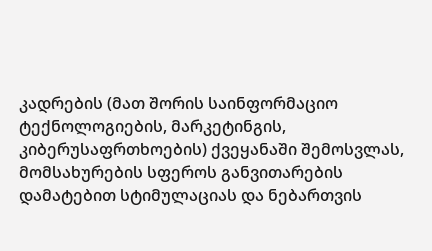კადრების (მათ შორის საინფორმაციო ტექნოლოგიების, მარკეტინგის, კიბერუსაფრთხოების) ქვეყანაში შემოსვლას, მომსახურების სფეროს განვითარების დამატებით სტიმულაციას და ნებართვის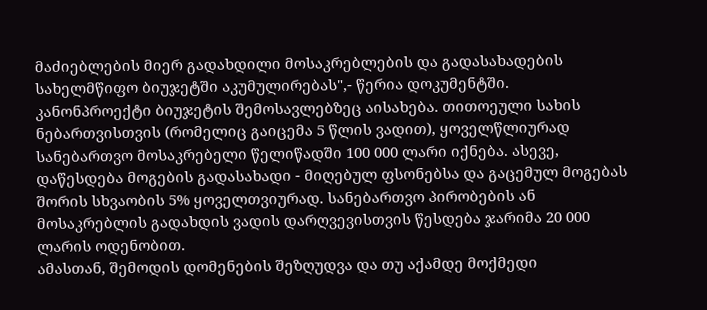მაძიებლების მიერ გადახდილი მოსაკრებლების და გადასახადების სახელმწიფო ბიუჯეტში აკუმულირებას",- წერია დოკუმენტში.
კანონპროექტი ბიუჯეტის შემოსავლებზეც აისახება. თითოეული სახის ნებართვისთვის (რომელიც გაიცემა 5 წლის ვადით), ყოველწლიურად სანებართვო მოსაკრებელი წელიწადში 100 000 ლარი იქნება. ასევე, დაწესდება მოგების გადასახადი - მიღებულ ფსონებსა და გაცემულ მოგებას შორის სხვაობის 5% ყოველთვიურად. სანებართვო პირობების ან მოსაკრებლის გადახდის ვადის დარღვევისთვის წესდება ჯარიმა 20 000 ლარის ოდენობით.
ამასთან, შემოდის დომენების შეზღუდვა და თუ აქამდე მოქმედი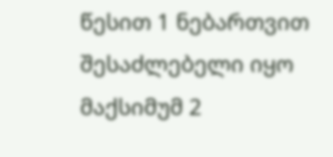წესით 1 ნებართვით შესაძლებელი იყო მაქსიმუმ 2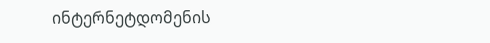ინტერნეტდომენის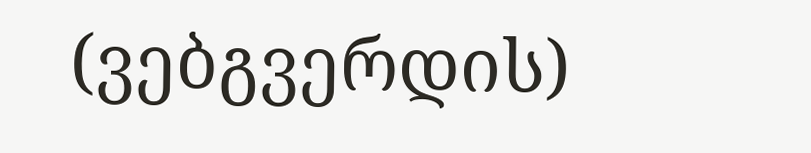(ვებგვერდის)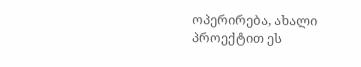ოპერირება, ახალი პროექტით ეს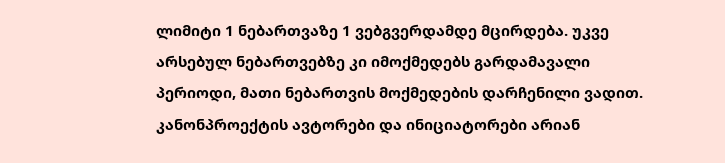ლიმიტი 1 ნებართვაზე 1 ვებგვერდამდე მცირდება. უკვე არსებულ ნებართვებზე კი იმოქმედებს გარდამავალი პერიოდი, მათი ნებართვის მოქმედების დარჩენილი ვადით.
კანონპროექტის ავტორები და ინიციატორები არიან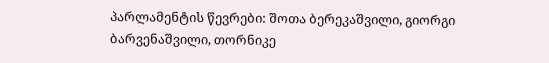პარლამენტის წევრები: შოთა ბერეკაშვილი, გიორგი ბარვენაშვილი, თორნიკე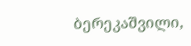ბერეკაშვილი,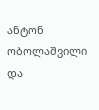ანტონ ობოლაშვილი და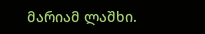მარიამ ლაშხი.